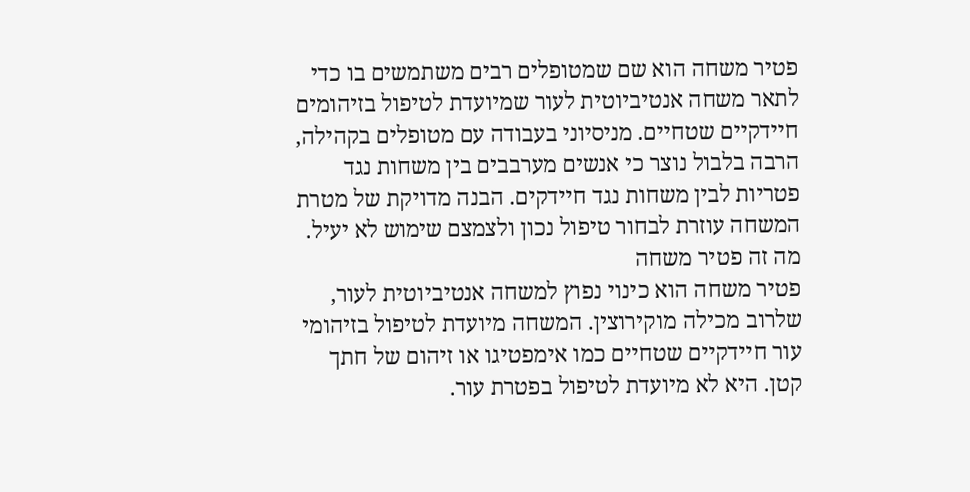פטיר משחה הוא שם שמטופלים רבים משתמשים בו כדי לתאר משחה אנטיביוטית לעור שמיועדת לטיפול בזיהומים חיידקיים שטחיים. מניסיוני בעבודה עם מטופלים בקהילה, הרבה בלבול נוצר כי אנשים מערבבים בין משחות נגד פטריות לבין משחות נגד חיידקים. הבנה מדויקת של מטרת המשחה עוזרת לבחור טיפול נכון ולצמצם שימוש לא יעיל.
מה זה פטיר משחה
פטיר משחה הוא כינוי נפוץ למשחה אנטיביוטית לעור, שלרוב מכילה מוקירוצין. המשחה מיועדת לטיפול בזיהומי עור חיידקיים שטחיים כמו אימפטיגו או זיהום של חתך קטן. היא לא מיועדת לטיפול בפטרת עור.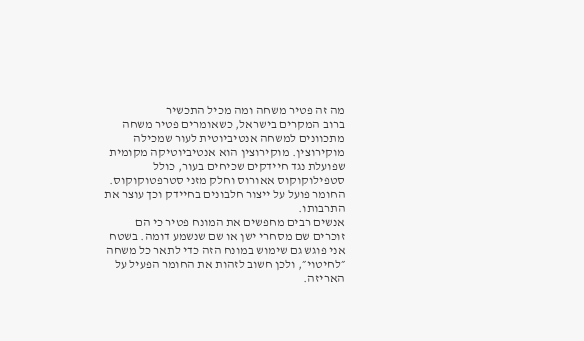מה זה פטיר משחה ומה מכיל התכשיר
ברוב המקרים בישראל, כשאומרים פטיר משחה מתכוונים למשחה אנטיביוטית לעור שמכילה מוקירוצין. מוקירוצין הוא אנטיביוטיקה מקומית שפועלת נגד חיידקים שכיחים בעור, כולל סטפילוקוקוס אאורוס וחלק מזני סטרפטוקוקוס. החומר פועל על ייצור חלבונים בחיידק וכך עוצר את התרבותו.
אנשים רבים מחפשים את המונח פטיר כי הם זוכרים שם מסחרי ישן או שם שנשמע דומה. בשטח אני פוגש גם שימוש במונח הזה כדי לתאר כל משחה ״לחיטוי״, ולכן חשוב לזהות את החומר הפעיל על האריזה.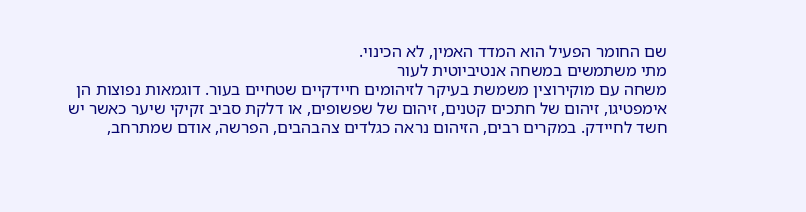שם החומר הפעיל הוא המדד האמין, לא הכינוי.
מתי משתמשים במשחה אנטיביוטית לעור
משחה עם מוקירוצין משמשת בעיקר לזיהומים חיידקיים שטחיים בעור. דוגמאות נפוצות הן אימפטיגו, זיהום של חתכים קטנים, זיהום של שפשופים, או דלקת סביב זקיקי שיער כאשר יש חשד לחיידק. במקרים רבים, הזיהום נראה כגלדים צהבהבים, הפרשה, אודם שמתרחב,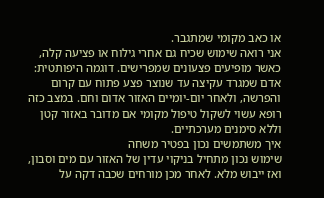או כאב מקומי שמתגבר.
אני רואה שימוש שכיח גם אחרי גילוח או פציעה קלה, כאשר מופיעים פצעונים שמפרישים. דוגמה היפותטית: אדם שמגרד עקיצה עד שנוצר פצע פתוח עם קרום והפרשה, ולאחר יום-יומיים האזור אדום וחם. במצב כזה רופא עשוי לשקול טיפול מקומי אם מדובר באזור קטן וללא סימנים מערכתיים.
איך משתמשים נכון בפטיר משחה
שימוש נכון מתחיל בניקוי עדין של האזור עם מים וסבון, ואז ייבוש מלא. לאחר מכן מורחים שכבה דקה על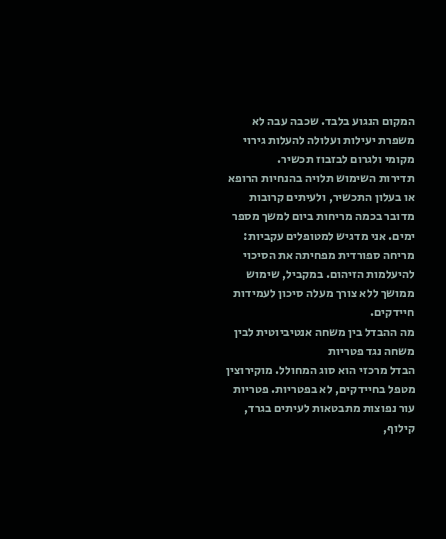המקום הנגוע בלבד. שכבה עבה לא משפרת יעילות ועלולה להעלות גירוי מקומי ולגרום לבזבוז תכשיר.
תדירות השימוש תלויה בהנחיות הרופא או בעלון התכשיר, ולעיתים קרובות מדובר בכמה מריחות ביום למשך מספר ימים. אני מדגיש למטופלים עקביות: מריחה ספורדית מפחיתה את הסיכוי להיעלמות הזיהום. במקביל, שימוש ממושך ללא צורך מעלה סיכון לעמידות חיידקים.
מה ההבדל בין משחה אנטיביוטית לבין משחה נגד פטריות
הבדל מרכזי הוא סוג המחולל. מוקירוצין מטפל בחיידקים, לא בפטריות. פטריות עור נפוצות מתבטאות לעיתים בגרד, קילוף,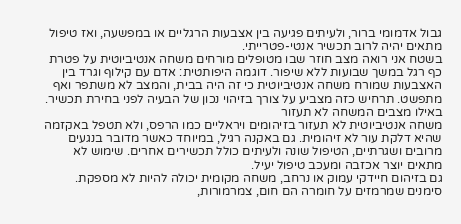גבול אדמומי ברור, ולעיתים פגיעה בין אצבעות הרגליים או במפשעה, ואז טיפול מתאים יהיה לרוב תכשיר אנטי-פטרייתי.
בשטח אני רואה מצב חוזר שבו מטופלים מורחים משחה אנטיביוטית על פטרת כף רגל במשך שבועות ללא שיפור. דוגמה היפותטית: אדם עם קילוף וגרד בין האצבעות שמורח משחה אנטיביוטית כי זה היה בבית, והמצב לא משתפר ואף מתפשט. תרחיש כזה מצביע על צורך בזיהוי נכון של הבעיה לפני בחירת תכשיר.
באילו מצבים המשחה לא תעזור
משחה אנטיביוטית לא תעזור בזיהומים ויראליים כמו הרפס, ולא תטפל באקזמה שהיא דלקת עור לא זיהומית. גם באקנה רגיל, במיוחד כאשר מדובר בנגעים מרובים ושגרתיים, הטיפול שונה ולעיתים כולל תכשירים אחרים. שימוש לא מתאים יוצר אכזבה ומעכב טיפול יעיל.
גם בזיהום חיידקי עמוק או נרחב, משחה מקומית יכולה להיות לא מספקת. סימנים שמרמזים על חומרה הם חום, צמרמורות,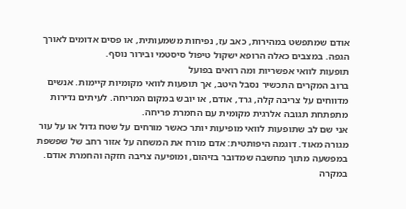אודם שמתפשט במהירות, כאב עז, נפיחות משמעותית, או פסים אדומים לאורך הגפה. במצבים כאלה הרופא ישקול טיפול סיסטמי ובירור נוסף.
תופעות לוואי אפשריות ומה רואים בפועל
ברוב המקרים התכשיר נסבל היטב, אך תופעות לוואי מקומיות קיימות. אנשים מדווחים על צריבה קלה, גרד, אודם, או יובש במקום המריחה. לעיתים נדירות מתפתחת תגובה אלרגית מקומית עם החמרת פריחה.
אני שם לב שתופעות לוואי מופיעות יותר כאשר מורחים על שטח גדול או על עור מגורה מאוד. דוגמה היפותטית: אדם מורח את המשחה על אזור רחב של שפשפת במפשעה מתוך מחשבה שמדובר בזיהום, ומופיעה צריבה חזקה והחמרת אודם. במקרה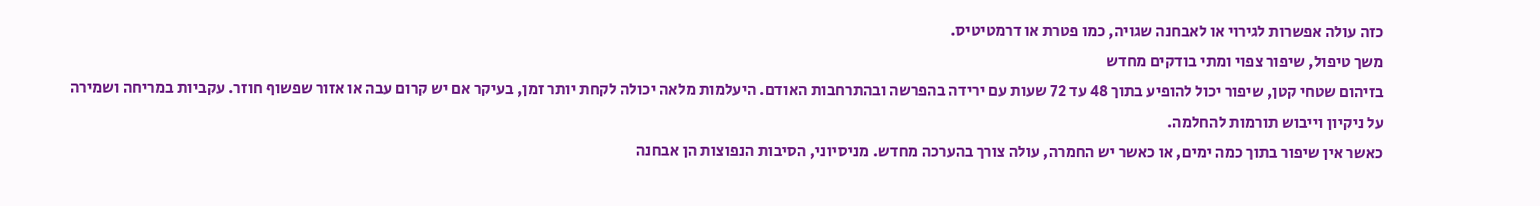כזה עולה אפשרות לגירוי או לאבחנה שגויה, כמו פטרת או דרמטיטיס.
משך טיפול, שיפור צפוי ומתי בודקים מחדש
בזיהום שטחי קטן, שיפור יכול להופיע בתוך 48 עד 72 שעות עם ירידה בהפרשה ובהתרחבות האודם. היעלמות מלאה יכולה לקחת יותר זמן, בעיקר אם יש קרום עבה או אזור שפשוף חוזר. עקביות במריחה ושמירה על ניקיון וייבוש תורמות להחלמה.
כאשר אין שיפור בתוך כמה ימים, או כאשר יש החמרה, עולה צורך בהערכה מחדש. מניסיוני, הסיבות הנפוצות הן אבחנה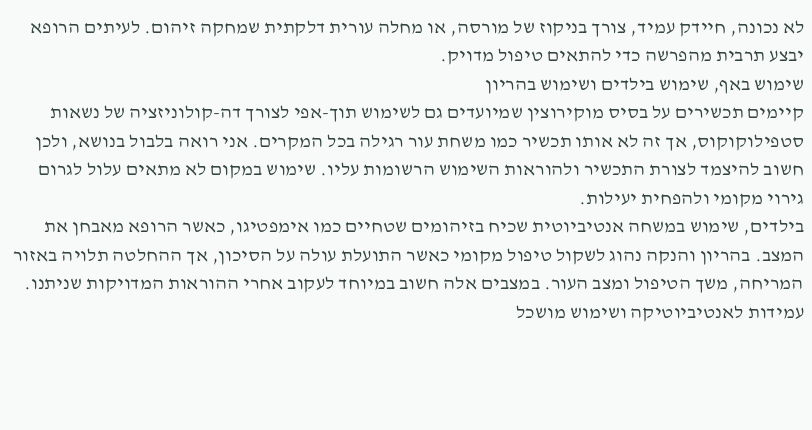לא נכונה, חיידק עמיד, צורך בניקוז של מורסה, או מחלה עורית דלקתית שמחקה זיהום. לעיתים הרופא יבצע תרבית מהפרשה כדי להתאים טיפול מדויק.
שימוש באף, שימוש בילדים ושימוש בהריון
קיימים תכשירים על בסיס מוקירוצין שמיועדים גם לשימוש תוך-אפי לצורך דה-קולוניזציה של נשאות סטפילוקוקוס, אך זה לא אותו תכשיר כמו משחת עור רגילה בכל המקרים. אני רואה בלבול בנושא, ולכן חשוב להיצמד לצורת התכשיר ולהוראות השימוש הרשומות עליו. שימוש במקום לא מתאים עלול לגרום גירוי מקומי ולהפחית יעילות.
בילדים, שימוש במשחה אנטיביוטית שכיח בזיהומים שטחיים כמו אימפטיגו, כאשר הרופא מאבחן את המצב. בהריון והנקה נהוג לשקול טיפול מקומי כאשר התועלת עולה על הסיכון, אך ההחלטה תלויה באזור המריחה, משך הטיפול ומצב העור. במצבים אלה חשוב במיוחד לעקוב אחרי ההוראות המדויקות שניתנו.
עמידות לאנטיביוטיקה ושימוש מושכל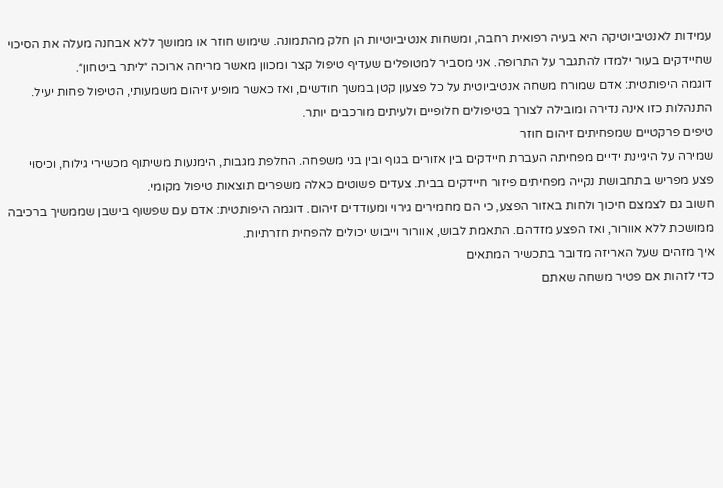עמידות לאנטיביוטיקה היא בעיה רפואית רחבה, ומשחות אנטיביוטיות הן חלק מהתמונה. שימוש חוזר או ממושך ללא אבחנה מעלה את הסיכוי שחיידקים בעור ילמדו להתגבר על התרופה. אני מסביר למטופלים שעדיף טיפול קצר ומכוון מאשר מריחה ארוכה ״ליתר ביטחון״.
דוגמה היפותטית: אדם שמורח משחה אנטיביוטית על כל פצעון קטן במשך חודשים, ואז כאשר מופיע זיהום משמעותי, הטיפול פחות יעיל. התנהלות כזו אינה נדירה ומובילה לצורך בטיפולים חלופיים ולעיתים מורכבים יותר.
טיפים פרקטיים שמפחיתים זיהום חוזר
שמירה על היגיינת ידיים מפחיתה העברת חיידקים בין אזורים בגוף ובין בני משפחה. החלפת מגבות, הימנעות משיתוף מכשירי גילוח, וכיסוי פצע מפריש בתחבושת נקייה מפחיתים פיזור חיידקים בבית. צעדים פשוטים כאלה משפרים תוצאות טיפול מקומי.
חשוב גם לצמצם חיכוך ולחות באזור הפצע, כי הם מחמירים גירוי ומעודדים זיהום. דוגמה היפותטית: אדם עם שפשוף בישבן שממשיך ברכיבה ממושכת ללא אוורור, ואז הפצע מזדהם. התאמת לבוש, אוורור וייבוש יכולים להפחית חזרתיות.
איך מזהים שעל האריזה מדובר בתכשיר המתאים
כדי לזהות אם פטיר משחה שאתם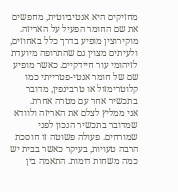מחזיקים היא אנטיביוטית, מחפשים את שם החומר הפעיל על האריזה. מוקירוצין מופיע בדרך כלל באחוזים, ולעיתים מצוין גם שהתרופה מיועדת לזיהומי עור חיידקיים. כאשר מופיע שם של חומר אנטי-פטרייתי כמו קלוטרימזול או טרבינפין, מדובר בתכשיר אחר עם מטרה אחרת.
אני ממליץ לצלם את האריזה ולוודא שמדובר בתכשיר הנכון לפני שמורחים. פעולה פשוטה זו חוסכת הרבה טעויות, בעיקר כאשר בבית יש כמה משחות דומות. התאמה בין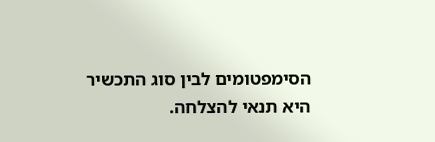הסימפטומים לבין סוג התכשיר היא תנאי להצלחה.